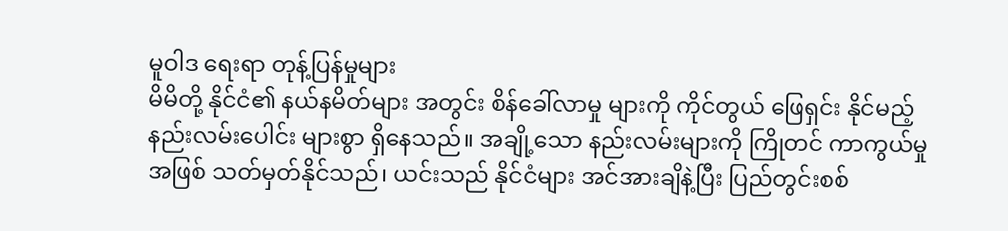မူဝါဒ ရေးရာ တုန့်ပြန်မှုများ
မိမိတို့ နိုင်ငံ၏ နယ်နမိတ်များ အတွင်း စိန်ခေါ်လာမှု များကို ကိုင်တွယ် ဖြေရှင်း နိုင်မည့် နည်းလမ်းပေါင်း များစွာ ရှိနေသည်။ အချို့သော နည်းလမ်းများကို ကြိုတင် ကာကွယ်မှု အဖြစ် သတ်မှတ်နိုင်သည်၊ ယင်းသည် နိုင်ငံများ အင်အားချိနဲ့ပြီး ပြည်တွင်းစစ်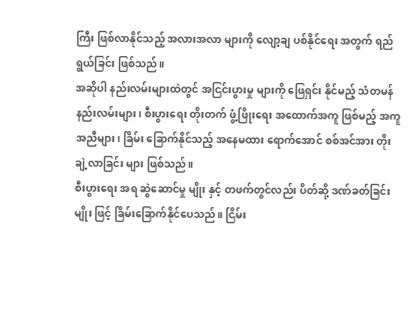ကြီး ဖြစ်လာနိုင်သည့် အလားအလာ များကို လျော့ချ ပစ်နိုင်ရေး အတွက် ရည်ရွယ်ခြင်း ဖြစ်သည်။
အဆိုပါ နည်းလမ်းများထဲတွင် အငြင်းပွားမှု များကို ဖြေရှင်း နိုင်မည့် သံတမန် နည်းလမ်းများ၊ စီးပွားရေး တိုးတက် ဖွံ့ဖြိုးရေး အထောက်အကူ ဖြစ်မည့် အကူအညီများ၊ ခြိမ်း ခြောက်နိုင်သည့် အနေမထား ရောက်အောင် စစ်အင်အား တိုးချဲ့လာခြင်း များ ဖြစ်သည်။
စီးပွားရေး အရ ဆွဲဆောင်မှု မျိုး နှင့် တဖက်တွင်လည်း ပိတ်ဆို့ ဒဏ်ခတ်ခြင်းမျိုး ဖြင့် ခြိမ်းခြောက်နိုင်ပေသည်။ ငြိမ်း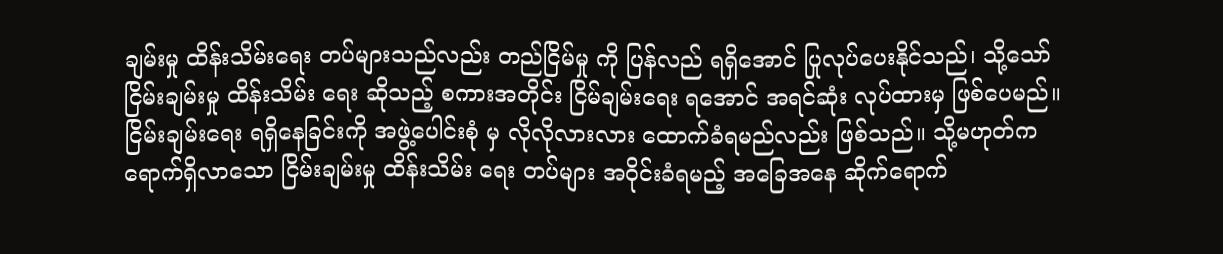ချမ်းမှု ထိန်းသိမ်းရေး တပ်များသည်လည်း တည်ငြိမ်မှု ကို ပြန်လည် ရရှိအောင် ပြုလုပ်ပေးနိုင်သည်၊ သို့သော် ငြိမ်းချမ်းမှု ထိန်းသိမ်း ရေး ဆိုသည့် စကားအတိုင်း ငြိမ်ချမ်းရေး ရအောင် အရင်ဆုံး လုပ်ထားမှ ဖြစ်ပေမည်။ငြိမ်းချမ်းရေး ရရှိနေခြင်းကို အဖွဲ့ပေါင်းစုံ မှ လိုလိုလားလား ထောက်ခံရမည်လည်း ဖြစ်သည်။ သို့မဟုတ်က ရောက်ရှိလာသော ငြိမ်းချမ်းမှု ထိန်းသိမ်း ရေး တပ်များ အဝိုင်းခံရမည့် အခြေအနေ ဆိုက်ရောက်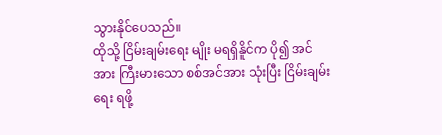သွားနိုင်ပေသည်။
ထိုသို့ ငြိမ်းချမ်းရေး မျိုး မရရှိနိူင်က ပို၍ အင်အား ကြီးမားသော စစ်အင်အား သုံးပြီး ငြိမ်းချမ်းရေး ရဖို့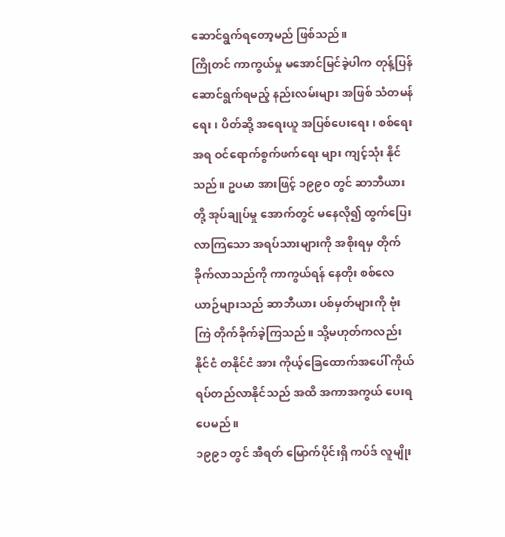ဆောင်ရွက်ရတော့မည် ဖြစ်သည်။
ကြိုတင် ကာကွယ်မှု မအောင်မြင်ခဲ့ပါက တုန့်ပြန် ဆောင်ရွက်ရမည့် နည်းလမ်းများ အဖြစ် သံတမန်ရေး၊ ပိတ်ဆို့ အရေးယူ အပြစ်ပေးရေး၊ စစ်ရေးအရ ဝင်ရောက်စွက်ဖက်ရေး များ ကျင့်သုံး နိုင်သည်။ ဥပမာ အားဖြင့် ၁၉၉၀ တွင် ဆာဘီယား တို့ အုပ်ချုပ်မှု အောက်တွင် မနေလို၍ ထွက်ပြေးလာကြသော အရပ်သားများကို အစိုးရမှ တိုက်ခိုက်လာသည်ကို ကာကွယ်ရန် နေတိုး စစ်လေယာဉ်များသည် ဆာဘီယား ပစ်မှတ်များကို ဗုံးကြဲ တိုက်ခိုက်ခဲ့ကြသည်။ သို့မဟုတ်ကလည်း နိုင်ငံ တနိုင်ငံ အား ကိုယ့်ခြေထောက်အပေါ် ကိုယ်ရပ်တည်လာနိုင်သည် အထိ အကာအကွယ် ပေးရ ပေမည်။
၁၉၉၁ တွင် အီရတ် မြောက်ပိုင်းရှိ ကပ်ဒ် လူမျိုး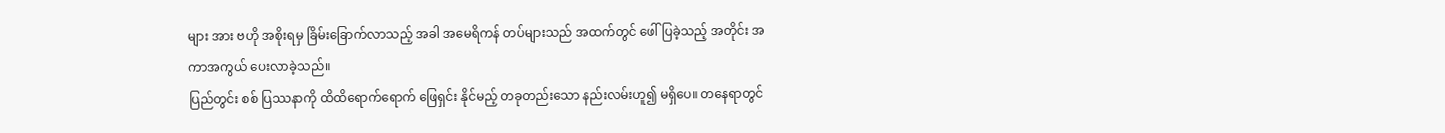များ အား ဗဟို အစိုးရမှ ခြိမ်းခြောက်လာသည့် အခါ အမေရိကန် တပ်များသည် အထက်တွင် ဖေါ်ပြခဲ့သည့် အတိုင်း အကာအကွယ် ပေးလာခဲ့သည်။
ပြည်တွင်း စစ် ပြဿနာကို ထိထိရောက်ရောက် ဖြေရှင်း နိုင်မည့် တခုတည်းသော နည်းလမ်းဟူ၍ မရှိပေ။ တနေရာတွင်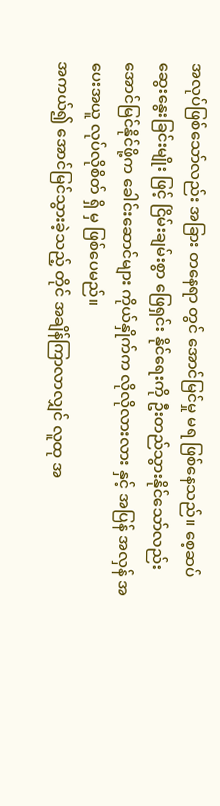အလုပ်ဖြစ်သော်လည်း အခြား တနေရာ တွင် အောင်မြင်မှု မရ ဖြစ်နေသည်။ စေ့ဆပ် ဆွေးနွေးခြင်းမျိုး ဖြင့် ငြိမ်းချမ်းစွာ ဖြေရှင်း နိုင်ရေးကို ဦးတည်သွားနိုင်သော်လည်း အောင်မြင်နိုင်ဖို့က ခေါင်းဆောင်များ ကိုယ်နှိုက်က လိုလိုလားလား နှင့် အပြန် အလှန် အပေးအယူ လုပ်လိုစိတ် ရှိ မှ ဖြစ်ပေမည်။
အကယ်၍ အောင်မြင်သွားခဲ့သည့် တိုင် အချိန်ကြာလာလျှင် လူထု အ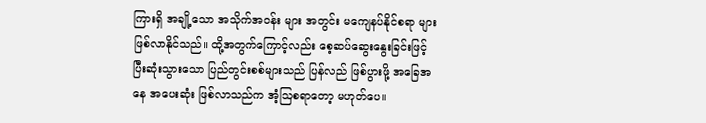ကြားရှိ အချို့သော အသိုက်အဝန်း များ အတွင်း မကျေနပ်နိုင်စရာ များ ဖြစ်လာနိုင်သည်။ ထို့အတွက်ကြောင့်လည်း စေ့ဆပ်ဆွေးနွေးခြင်းဖြင့် ပြီးဆုံးသွားသော ပြည်တွင်းစစ်များသည် ပြန်လည် ဖြစ်ပွားဖို့ အခြေအနေ အပေးဆုံး ဖြစ်လာသည်က အံ့ဩစရာတော့ မဟုတ်ပေ။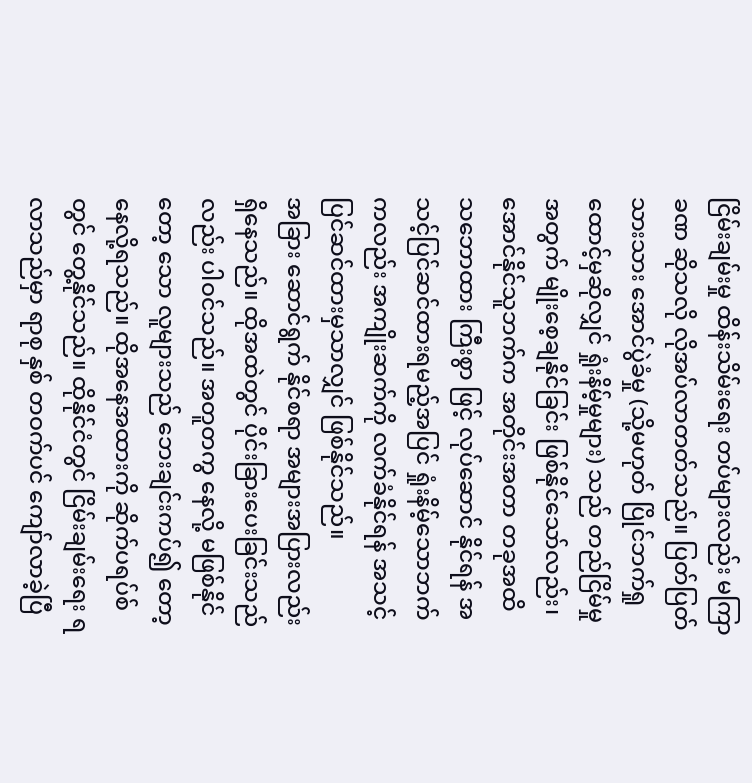ငြိမ်းချမ်းမှု ထိန်းသိမ်းရေး တပ်များလည်း မကြာခဏ ဆိုသလို လိုအပ်လာတတ်သည်။ ပြတ်ပြတ်သားသား အောင်ပွဲခံမှု (သို့မဟုတ် ပြိုင်ဘက်ရှုထောင့်မှဆိုလျှင် ရှုံးနိမ့်မှုများ) သည် တည်ငြိမ်မှု အတွက် မျိုးစေ့ချနိုင်ခြင်း ဖြစ်နိုင်သော်လည်း၊ အောင်နိုင်သူဘက်က အတိုင်းအတာ တခုအထိ သဘောထား ကြီးစွာ ဖြင့် လုပ်ဆောင် နိုင်ရန် အသင့်ပြင်ဆင်ထားရမည့်အပြင် ရှုံးနိမ့်သောဘက်ကလည်း အကျိုးဆက်ကို လက်ခံနိုင်ရန် အသင့်ပြင်ဆင်ထားမှသာလျှင် ဖြစ်နိုင်သည်။
အခြား ဆောင်ရွက် နိုင်စရာ အများအပြားလည်း ရှိနေသည်။ ထိုအထဲတွင် ပိုင်းခြားပေးခြင်းသည်လည်း ပါဝင်သည်။ အတူတကွ နေလို့ မဖြစ်နိုင် တော့ သော လူများသည် ဘေးချင်းကပ်၍ တော့ နေလို့ရသည်။ ထိုအနေအထားကို ဆိုက်ပရပ်စ်တွင် တွေ့နိုင်သည်။ ထိုနိုင်ငံတွင် ငြိမ်းချမ်းရေး ရလာသည်မှာ ရာစု နှစ် တဝက်ပင် ကျော်လာခဲ့ပြီ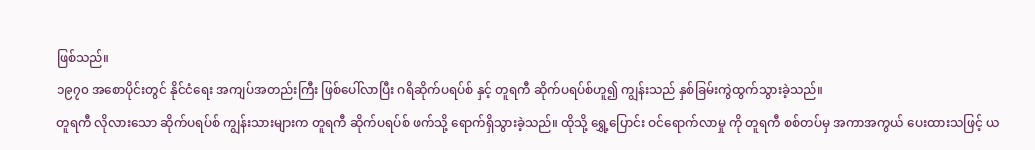ဖြစ်သည်။
၁၉၇၀ အစောပိုင်းတွင် နိုင်ငံရေး အကျပ်အတည်းကြီး ဖြစ်ပေါ်လာပြီး ဂရိဆိုက်ပရပ်စ် နှင့် တူရကီ ဆိုက်ပရပ်စ်ဟူ၍ ကျွန်းသည် နှစ်ခြမ်းကွဲထွက်သွားခဲ့သည်။
တူရကီ လိုလားသော ဆိုက်ပရပ်စ် ကျွန်းသားများက တူရကီ ဆိုက်ပရပ်စ် ဖက်သို့ ရောက်ရှိသွားခဲ့သည်။ ထိုသို့ ရွှေ့ပြောင်း ဝင်ရောက်လာမှု ကို တူရကီ စစ်တပ်မှ အကာအကွယ် ပေးထားသဖြင့် ယ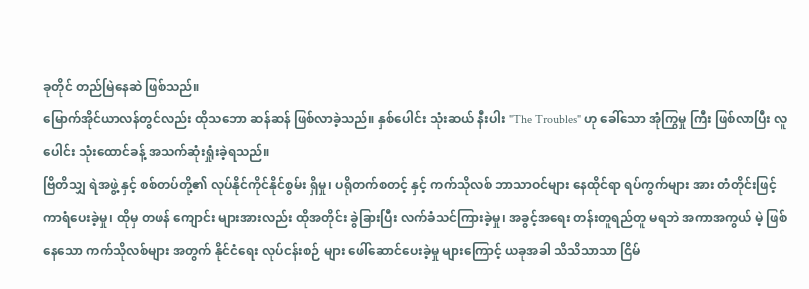ခုတိုင် တည်မြဲနေဆဲ ဖြစ်သည်။
မြောက်အိုင်ယာလန်တွင်လည်း ထိုသဘော ဆန်ဆန် ဖြစ်လာခဲ့သည်။ နှစ်ပေါင်း သုံးဆယ် နီးပါး "The Troubles" ဟု ခေါ်သော အုံကြွမှု ကြီး ဖြစ်လာပြီး လူပေါင်း သုံးထောင်ခန့် အသက်ဆုံးရှုံးခဲ့ရသည်။
ဗြိတိသျှ ရဲအဖွဲ့ နှင့် စစ်တပ်တို့၏ လုပ်နိုင်ကိုင်နိုင်စွမ်း ရှိမှု၊ ပရိုတက်စတင့် နှင့် ကက်သိုလစ် ဘာသာဝင်များ နေထိုင်ရာ ရပ်ကွက်များ အား တံတိုင်းဖြင့် ကာရံပေးခဲ့မှု၊ ထိုမှ တဖန် ကျောင်း များအားလည်း ထိုအတိုင်း ခွဲခြားပြီး လက်ခံသင်ကြားခဲ့မှု၊ အခွင့်အရေး တန်းတူရည်တူ မရဘဲ အကာအကွယ် မဲ့ ဖြစ်နေသော ကက်သိုလစ်များ အတွက် နိုင်ငံရေး လုပ်ငန်းစဉ် များ ဖေါ်ဆောင်ပေးခဲ့မှု များကြောင့် ယခုအခါ သိသိသာသာ ငြိမ်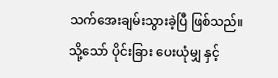သက်အေးချမ်းသွားခဲ့ပြီ ဖြစ်သည်။
သို့သော် ပိုင်းခြား ပေးယုံမျှ နှင့်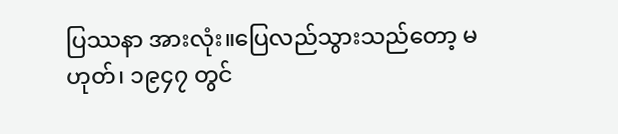ပြဿနာ အားလုံး။ပြေလည်သွားသည်တော့ မဟုတ်၊ ၁၉၄၇ တွင်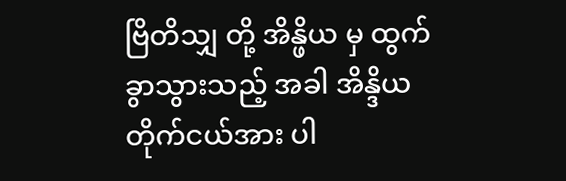ဗြိတိသျှ တို့ အိန္ဖိယ မှ ထွက်ခွာသွားသည့် အခါ အိန္ဒိယ တိုက်ငယ်အား ပါ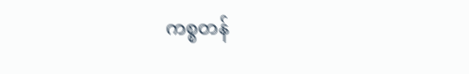ကစ္စတန်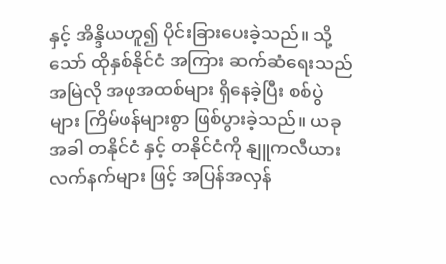နှင့် အိန္ဒိယဟူ၍ ပိုင်းခြားပေးခဲ့သည်။ သို့ သော် ထိုနှစ်နိုင်ငံ အကြား ဆက်ဆံရေးသည် အမြဲလို အဖုအထစ်များ ရှိနေခဲ့ပြီး စစ်ပွဲများ ကြိမ်ဖန်များစွာ ဖြစ်ပွားခဲ့သည်။ ယခုအခါ တနိုင်ငံ နှင့် တနိုင်ငံကို နျူကလီယား လက်နက်များ ဖြင့် အပြန်အလှန်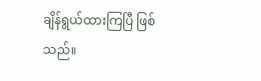ချိန်ရွယ်ထားကြပြီ ဖြစ်သည်။